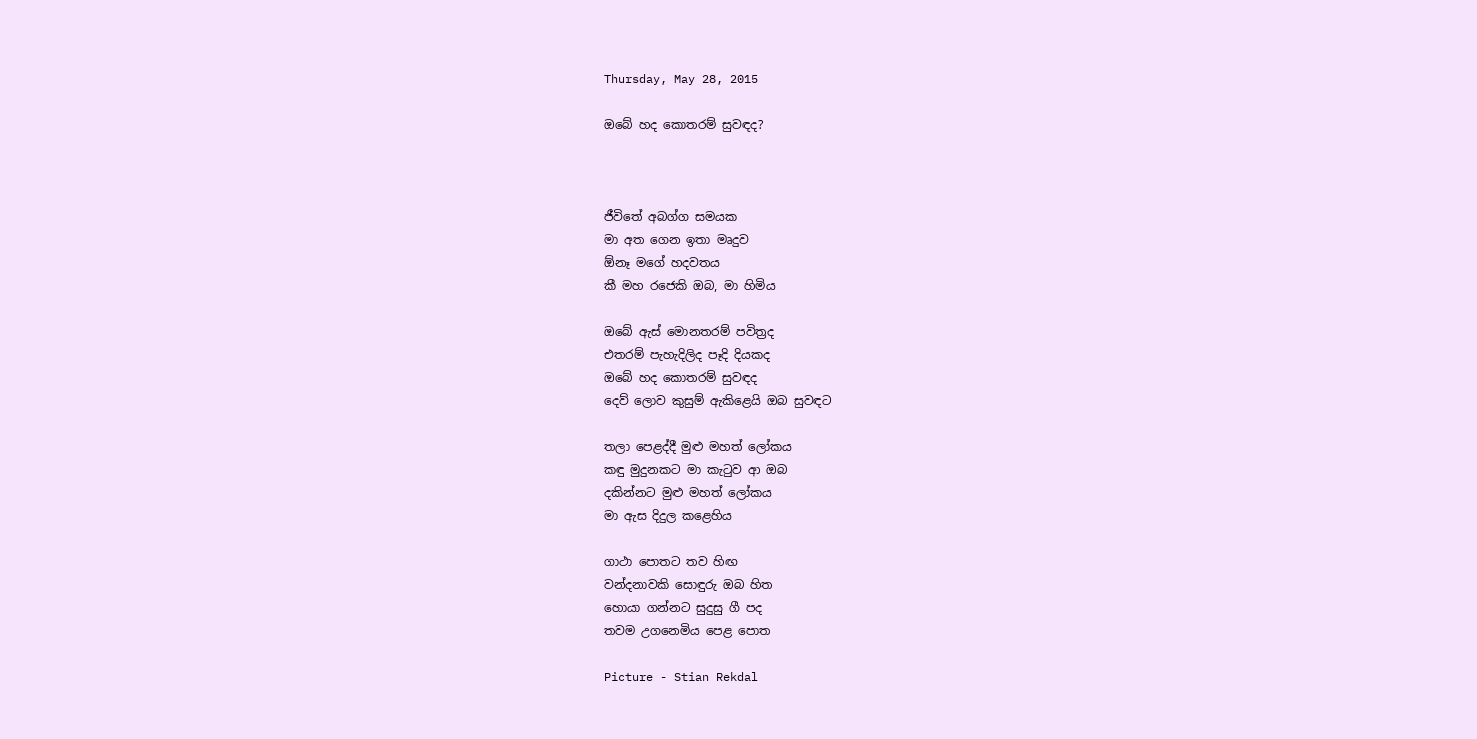Thursday, May 28, 2015

ඔබේ හද කොතරම් සුවඳද?



ජීවිතේ අබග්ග සමයක
මා අත ගෙන ඉතා මෘදුව
ඕනෑ මගේ හදවතය
කී මහ රජෙකි ඔබ, මා හිමිය

ඔබේ ඇස් මොනතරම් පවිත්‍රද
එතරම් පැහැදිලිද පෑදි දියකද
ඔබේ හද කොතරම් සුවඳද
දෙව් ලොව කුසුම් ඇකිළෙයි ඔබ සුවඳට

තලා පෙළද්දී මුළු මහත් ලෝකය
කඳු මුදුනකට මා කැටුව ආ ඔබ
දකින්නට මුළු මහත් ලෝකය
මා ඇස දිදුල කළෙහිය

ගාථා පොතට තව හිඟ
වන්දනාවකි සොඳුරු ඔබ හිත
හොයා ගන්නට සුදුසු ගී පද
තවම උගනෙමිය පෙළ පොත

Picture - Stian Rekdal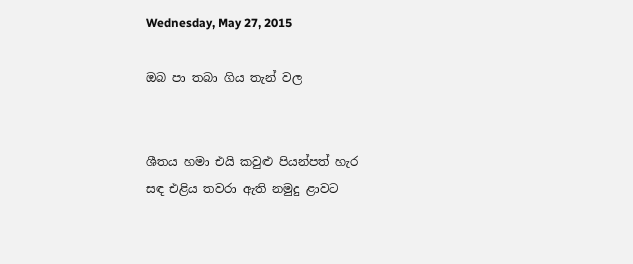Wednesday, May 27, 2015

ඔබ පා තබා ගිය තැන් වල


ශීතය හමා එයි කවුළු පියන්පත් හැර
සඳ එළිය තවරා ඇති නමුදු ළාවට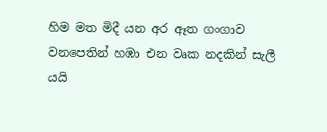හිම මත මිදී යන අර ඈත ගංගාව
වනපෙතින් හඹා එන වෘක නදකින් සැලී යයි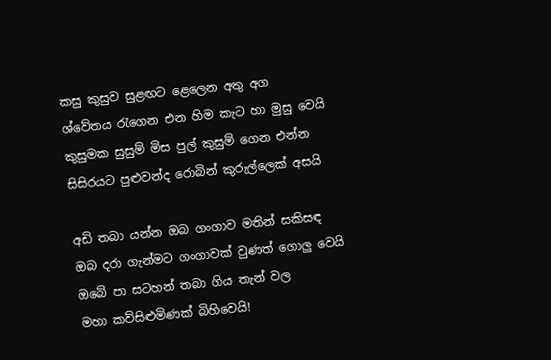කසු කුසුව සුළඟට ළෙලෙන අතු අග
ශ්වේතය රැගෙන එන හිම කැට හා මුසු වෙයි
කුසුමක සුසුම් මිස පුල් කුසුම් ගෙන එන්න
සිසිරයට පුළුවන්ද රොබින් කුරුල්ලෙක් අසයි

අඩි තබා යන්න ඔබ ගංගාව මතින් සකිසඳ
ඔබ දරා ගැන්මට ගංගාවක් වුණත් ගොලු වෙයි
ඔබේ පා සටහන් තබා ගිය තැන් වල
මහා කව්සිළුමිණක් බිහිවෙයි!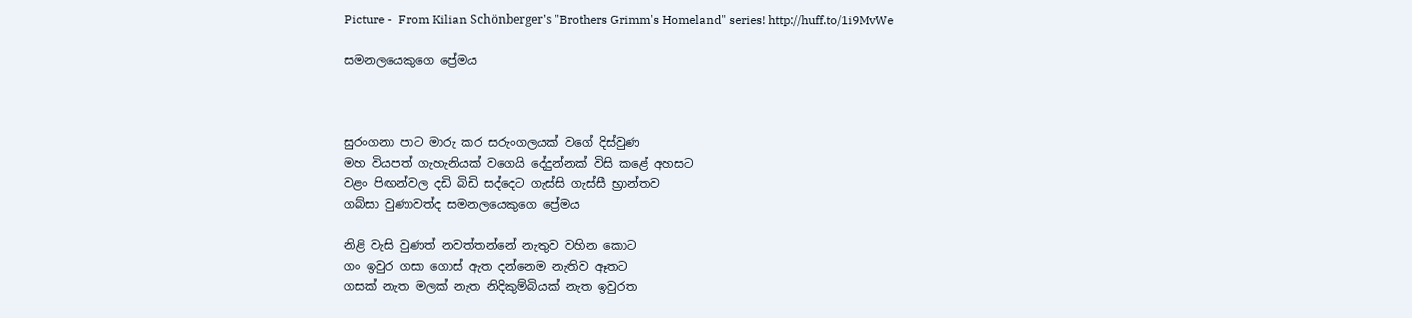Picture -  From Kilian Schönberger's "Brothers Grimm's Homeland" series! http://huff.to/1i9MvWe

සමනලයෙකුගෙ ප්‍රේමය



සුරංගනා පාට මාරු කර සරුංගලයක් වගේ දිස්වුණ
මහ වියපත් ගැහැනියක් වගෙයි දේදුන්නක් විසි කළේ අහසට
වළං පිඟන්වල දඩි බිඩි සද්දෙට ගැස්සි ගැස්සී භ්‍රාන්තව
ගබ්සා වුණාවත්ද සමනලයෙකුගෙ ප්‍රේමය

නිළි වැසි වුණත් නවත්තන්නේ නැතුව වහින කොට
ගං ඉවුර ගසා ගොස් ඇත දන්නෙම නැතිව ඈතට
ගසක් නැත මලක් නැත නිදිකුම්බියක් නැත ඉවුරත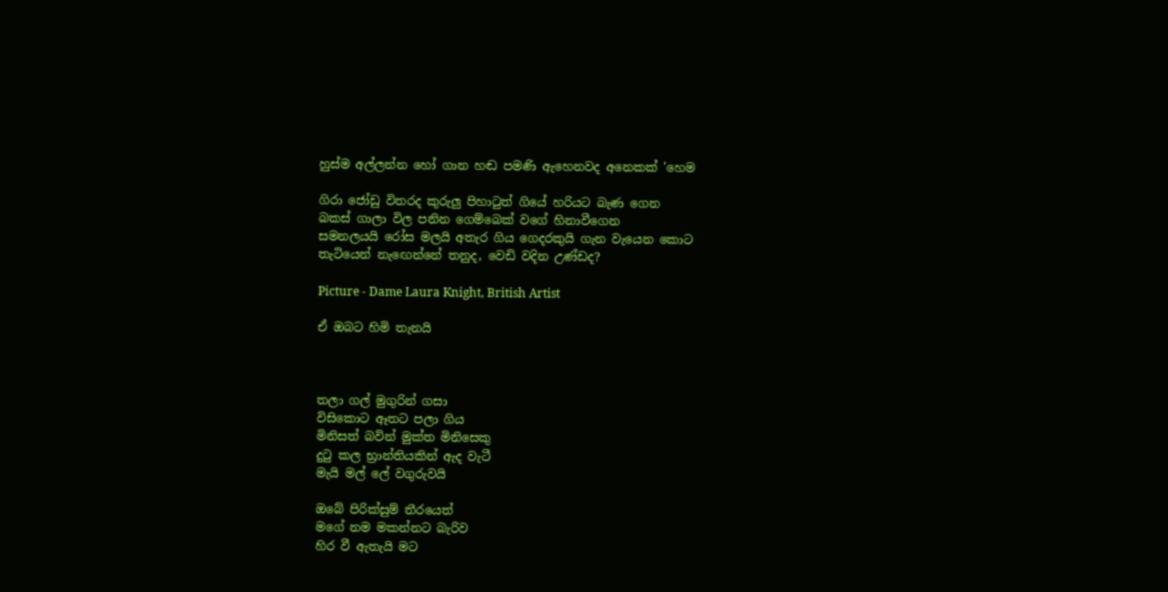හුස්ම අල්ලන්න හෝ ගාන හඬ පමණි ඇහෙනවද අනෙකක් 'හෙම

ගිරා ජෝඩු විතරද කුරුලු පිහාටුත් ගියේ හරියට බැණ ගෙන
බකස් ගාලා විල පනින ගෙම්බෙක් වගේ හිනාවීගෙන
සමනලයයි රෝස මලයි අතැර ගිය ගෙදරකුයි ගැන වැයෙන කොට
තැටියෙන් නැඟෙන්නේ තනුද, වෙඩි වදින උණ්ඩද?

Picture - Dame Laura Knight, British Artist

ඒ ඔබට හිමි තැනයි



තලා ගල් මුගුරින් ගසා
විසිකොට ඈතට පලා ගිය
මිනිසත් බවින් මුක්ත මිනිසෙකු
දුටු කල භ්‍රාන්තියකින් ඇද වැටී
මැයි මල් ලේ වගුරුවයි

ඔබේ පිරික්සුම් තීරයෙත්
මගේ නම මකන්නට බැරිව
හිර වී ඇතැයි මට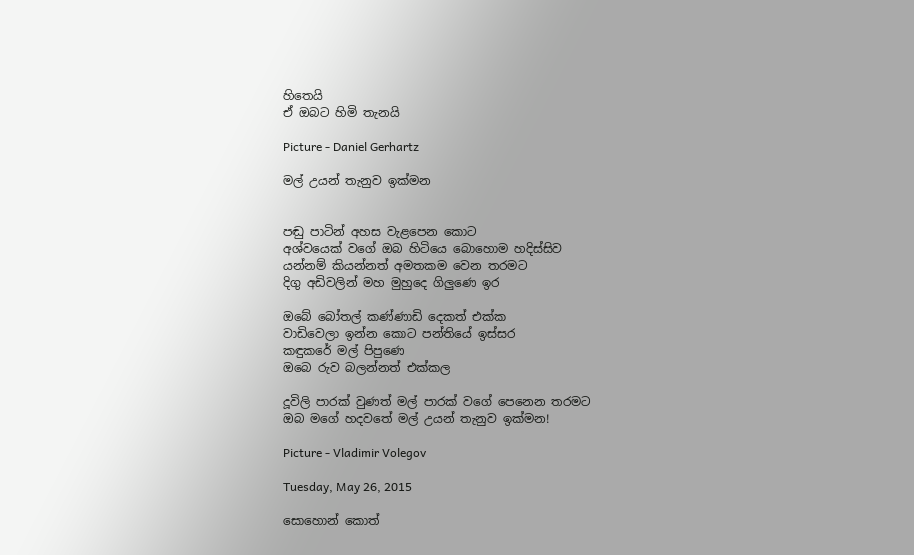හිතෙයි
ඒ ඔබට හිමි තැනයි

Picture - Daniel Gerhartz

මල් උයන් තැනුව ඉක්මන


පඬු පාටින් අහස වැළපෙන කොට
අශ්වයෙක් වගේ ඔබ හිටියෙ බොහොම හදිස්සිව
යන්නම් කියන්නත් අමතකම වෙන තරමට
දිගු අඩිවලින් මහ මුහුදෙ ගිලුණෙ ඉර

ඔබේ බෝතල් කණ්ණාඩි දෙකත් එක්ක
වාඩිවෙලා ඉන්න කොට පන්තියේ ඉස්සර
කඳුකරේ මල් පිපුණෙ
ඔබෙ රුව බලන්නත් එක්කල

දූවිලි පාරක් වුණත් මල් පාරක් වගේ පෙනෙන තරමට
ඔබ මගේ හදවතේ මල් උයන් තැනුව ඉක්මන!

Picture - Vladimir Volegov

Tuesday, May 26, 2015

සොහොන් කොත්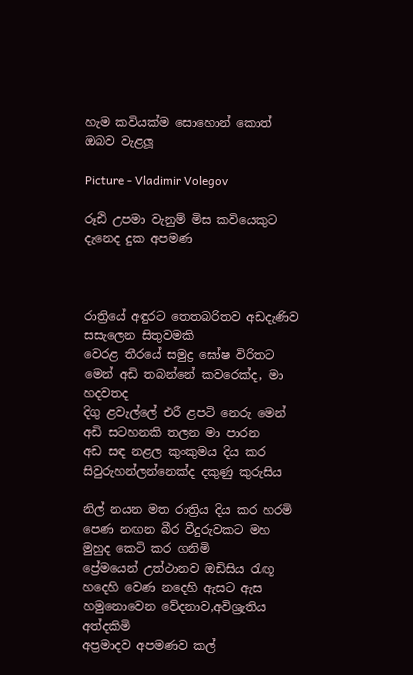හැම කවියක්ම සොහොන් කොත්
ඔබව වැළලූ

Picture - Vladimir Volegov

රූඪි උපමා වැනුම් මිස කවියෙකුට දැනෙද දුක අපමණ



රාත්‍රියේ අඳුරට තෙතබරිතව අඩදැණිව සසැලෙන සිතුවමකි
වෙරළ තීරයේ සමුද්‍ර ඝෝෂ විරිතට මෙන් අඩි තබන්නේ කවරෙක්ද, මා හදවතද
දිගු ළවැල්ලේ එරී ළපටි නෙරු මෙන් අඩි සටහනකි තලන මා පාරන
අඩ සඳ නළල කුංකුමය දිය කර සිවුරුහන්ලන්නෙක්ද දකුණු කුරුසිය

නිල් නයන මත රාත්‍රිය දිය කර හරමි පෙණ නඟන බීර වීදුරුවකට මහ මුහුද කෙටි කර ගනිමි
ප්‍රේමයෙන් උත්ථානව ඔඩිසිය රැඟූ හදෙහි වෙණ නදෙහි ඇසට ඇස හමුනොවෙන වේදනාව,අවිශ්‍රැතිය අත්දකිමි
අප්‍රමාදව අපමණව කල්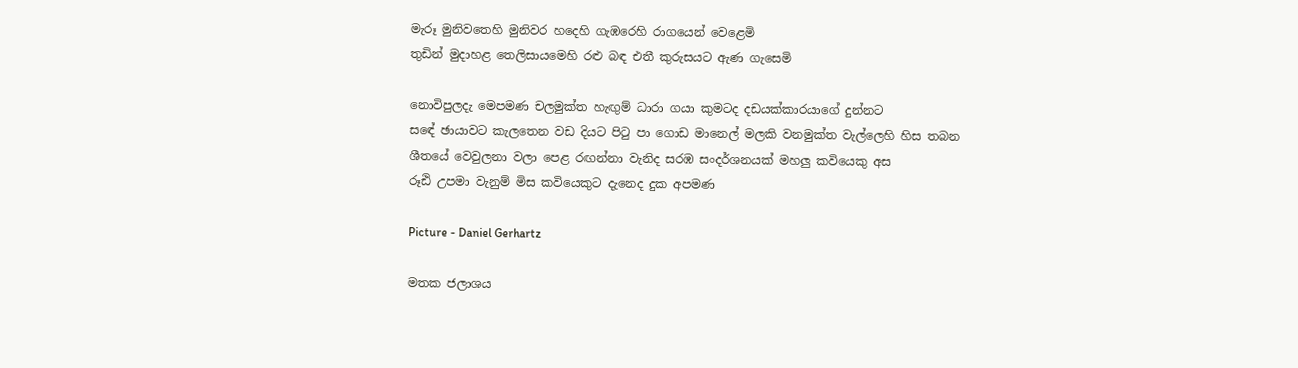මැරූ මුනිවතෙහි මුනිවර හදෙහි ගැඹරෙහි රාගයෙන් වෙළෙමි
තුඩින් මුදාහළ තෙලිසායමෙහි රළු බඳ එතී කුරුසයට ඇණ ගැසෙමි

නොවිපුලදැ මෙපමණ චලමුක්ත හැඟුම් ධාරා ගයා කුමටද දඩයක්කාරයාගේ දුන්නට
සඳේ ඡායාවට කැලතෙන වඩ දියට පිටු පා ගොඩ මානෙල් මලකි වනමුක්ත වැල්ලෙහි හිස තබන
ශීතයේ වෙවුලනා වලා පෙළ රඟන්නා වැනිද සරඹ සංදර්ශනයක් මහලු කවියෙකු අස
රූඪි උපමා වැනුම් මිස කවියෙකුට දැනෙද දුක අපමණ

Picture - Daniel Gerhartz

මතක ජලාශය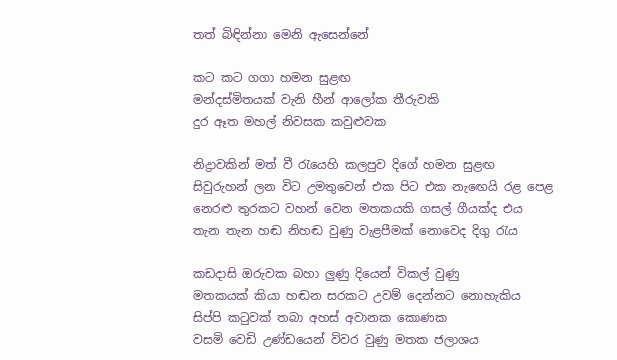තත් බිඳින්නා මෙනි ඇසෙන්නේ

කට කට ගගා හමන සුළඟ
මන්දස්මිතයක් වැනි හීන් ආලෝක තීරුවකි
දුර ඈත මහල් නිවසක කවුළුවක

නිද්‍රාවකින් මත් වී රැයෙහි කලපුව දිගේ හමන සුළඟ
සිවුරුහන් ලන විට උමතුවෙන් එක පිට එක නැඟෙයි රළ පෙළ
නෙරළු තුරකට වහන් වෙන මතකයකි ගසල් ගීයක්ද එය
තැන තැන හඬ නිහඬ වුණු වැළපීමක් නොවෙද දිගු රැය

කඩදාසි ඔරුවක බහා ලුණු දියෙන් විකල් වුණු
මතකයක් කියා හඬන සරකට උවම් දෙන්නට නොහැකිය
සිප්පි කටුවක් තබා අහස් අවානක කොණක
වසමි වෙඩි උණ්ඩයෙන් විවර වුණු මතක ජලාශය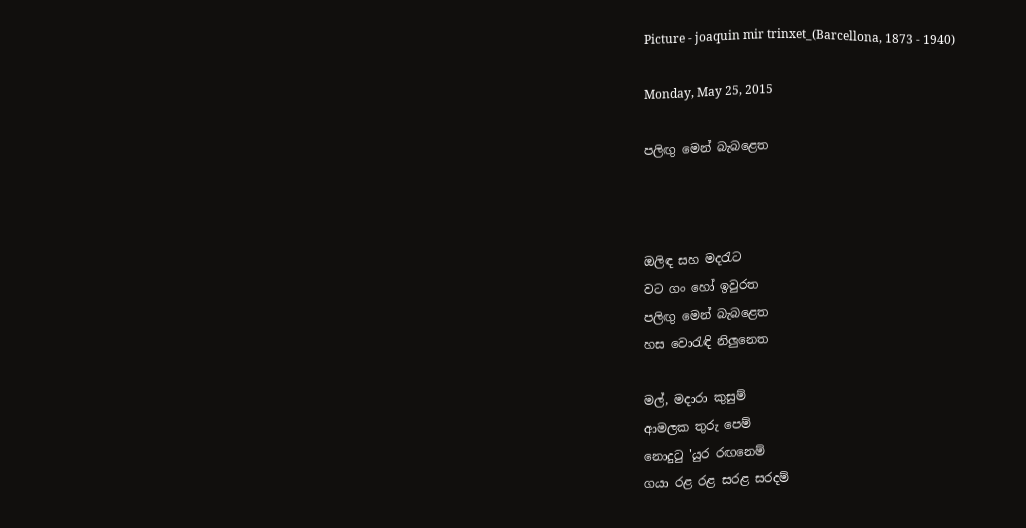Picture - joaquin mir trinxet_(Barcellona, 1873 - 1940)

Monday, May 25, 2015

පලිඟු මෙන් බැබළෙත



ඔලිඳ සහ මදරැට
වට ගං හෝ ඉවුරත
පලිඟු මෙන් බැබළෙත
හස වොරැඳි නිලුනෙත

මල්, මදාරා කුසුම්
ආමලක තුරු පෙම්
නොදුටු 'යුර රඟනෙම්
ගයා රළ රළ සරළ සරදම්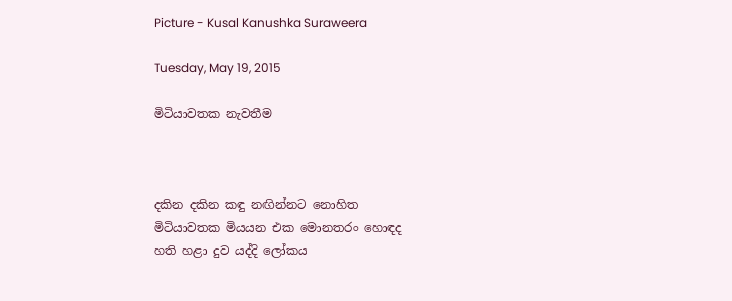Picture - Kusal Kanushka Suraweera

Tuesday, May 19, 2015

මිටියාවතක නැවතීම



දකින දකින කඳු නඟින්නට නොහිත
මිටියාවතක මියයන එක මොනතරං හොඳද
හති හළා දුව යද්දි ලෝකය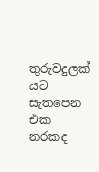තුරුවදුලක් යට සැතපෙන එක නරකද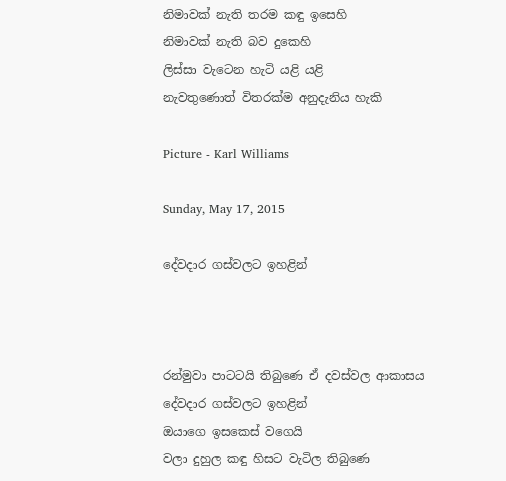නිමාවක් නැති තරම කඳු ඉසෙහි
නිමාවක් නැති බව දුකෙහි
ලිස්සා වැටෙන හැටි යළි යළි
නැවතුණොත් විතරක්ම අනුදැනිය හැකි

Picture - Karl Williams

Sunday, May 17, 2015

දේවදාර ගස්වලට ඉහළින්



රන්මුවා පාටටයි තිබුණෙ ඒ දවස්වල ආකාසය
දේවදාර ගස්වලට ඉහළින්
ඔයාගෙ ඉසකෙස් වගෙයි
වලා දුහුල කඳු හිසට වැටිල තිබුණෙ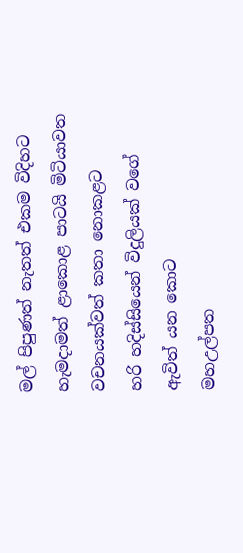මල් පිපුණත් නැතත් එකම විදිහට
හැමදාමත් ළාකොළ පාටයි මිටියාවත
වචනයක්වත් කතා නොකළට
හරි හදිස්සියෙන් විදුලියක් වගේ ඇවිත් යන කොට
මහඋල්පත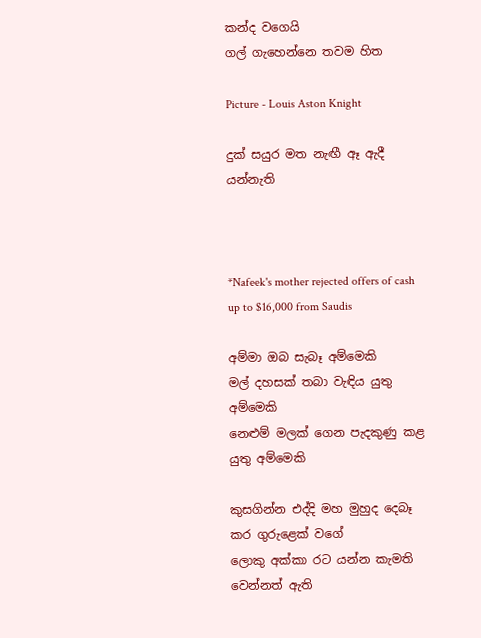කන්ද වගෙයි
ගල් ගැහෙන්නෙ තවම හිත

Picture - Louis Aston Knight

දුක් සයුර මත නැඟී ඈ ඇදී යන්නැති



*Nafeek's mother rejected offers of cash up to $16,000 from Saudis

අම්මා ඔබ සැබෑ අම්මෙකි
මල් දහසක් තබා වැඳිය යුතු අම්මෙකි
නෙළුම් මලක් ගෙන පැදකුණු කළ යුතු අම්මෙකි

කුසගින්න එද්දි මහ මුහුද දෙබෑ කර ගුරුළෙක් වගේ
ලොකු අක්කා රට යන්න කැමති වෙන්නත් ඇති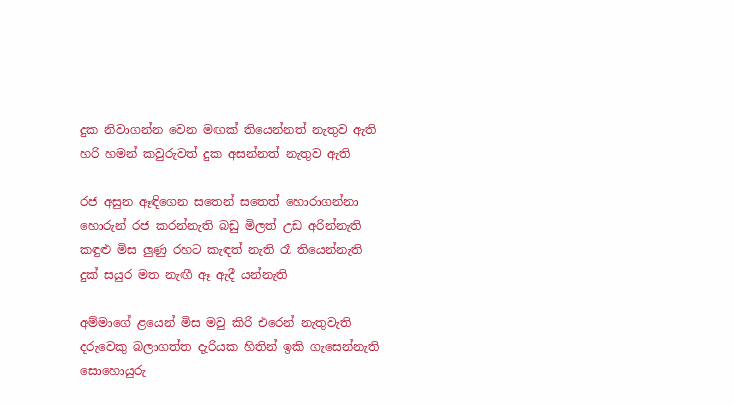දුක නිවාගන්න වෙන මඟක් තියෙන්නත් නැතුව ඇති
හරි හමන් කවුරුවත් දුක අසන්නත් නැතුව ඇති

රජ අසුන ඈඳිගෙන සතෙන් සතෙත් හොරාගන්නා
හොරුන් රජ කරන්නැති බඩු මිලත් උඩ අරින්නැති
කඳුළු මිස ලුණු රහට කැඳත් නැති රෑ තියෙන්නැති
දුක් සයුර මත නැඟී ඈ ඇදී යන්නැති

අම්මාගේ ළයෙන් මිස මවු කිරි එරෙන් නැතුවැති
දරුවෙකු බලාගත්ත දැරියක හිතින් ඉකි ගැසෙන්නැති
සොහොයුරු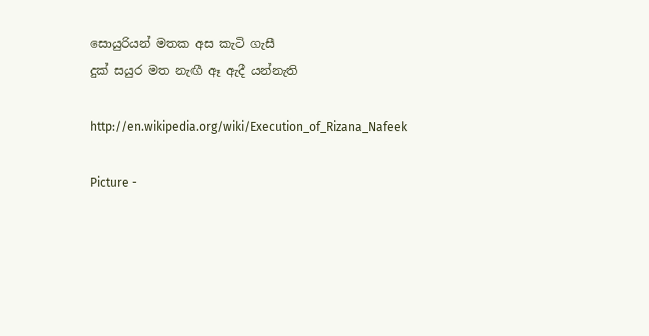සොයුරියන් මතක අස කැටි ගැසී
දුක් සයුර මත නැඟී ඈ ඇදී යන්නැති

http://en.wikipedia.org/wiki/Execution_of_Rizana_Nafeek

Picture -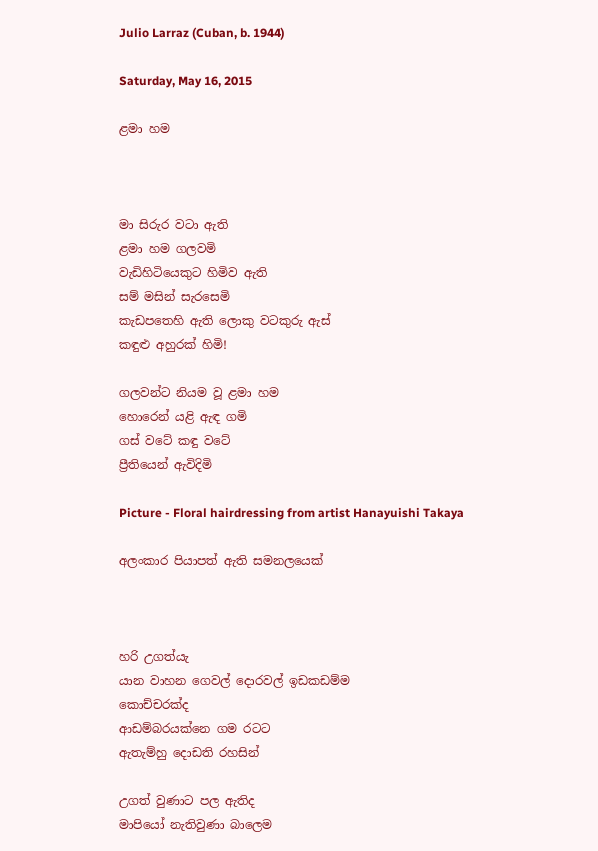Julio Larraz (Cuban, b. 1944)

Saturday, May 16, 2015

ළමා හම



මා සිරුර වටා ඇති
ළමා හම ගලවමි
වැඩිහිටියෙකුට හිමිව ඇති
සම් මසින් සැරසෙමි
කැඩපතෙහි ඇති ලොකු වටකුරු ඇස්
කඳුළු අහුරක් හිමි!

ගලවන්ට නියම වූ ළමා හම
හොරෙන් යළි ඇඳ ගමි
ගස් වටේ කඳු වටේ
ප්‍රීතියෙන් ඇවිදිමි

Picture - Floral hairdressing from artist Hanayuishi Takaya

අලංකාර පියාපත් ඇති සමනලයෙක්



හරි උගත්යැ
යාන වාහන ගෙවල් දොරවල් ඉඩකඩම්ම
කොච්චරක්ද
ආඩම්බරයක්නෙ ගම රටට
ඇතැම්හු දොඩති රහසින්

උගත් වුණාට පල ඇතිද
මාපියෝ නැතිවුණා බාලෙම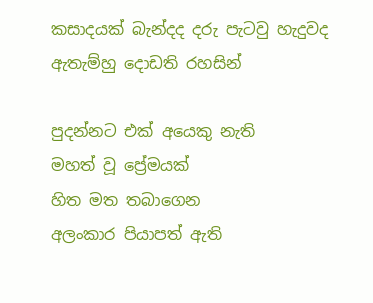කසාදයක් බැන්දද දරු පැටවු හැදුවද
ඇතැම්හු දොඩති රහසින්

පුදන්නට එක් අයෙකු නැති
මහත් වූ ප්‍රේමයක්
හිත මත තබාගෙන
අලංකාර පියාපත් ඇති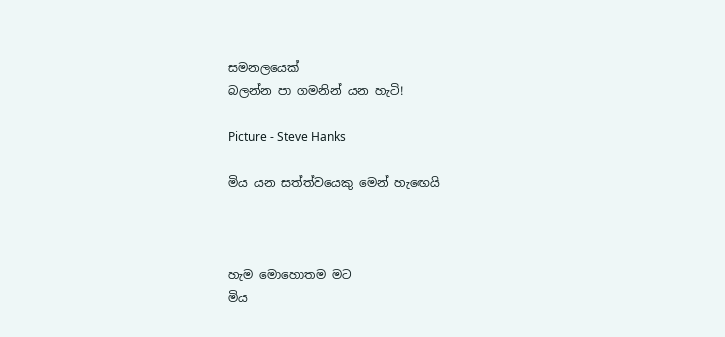සමනලයෙක්
බලන්න පා ගමනින් යන හැටි!

Picture - Steve Hanks

මිය යන සත්ත්වයෙකු මෙන් හැඟෙයි



හැම මොහොතම මට
මිය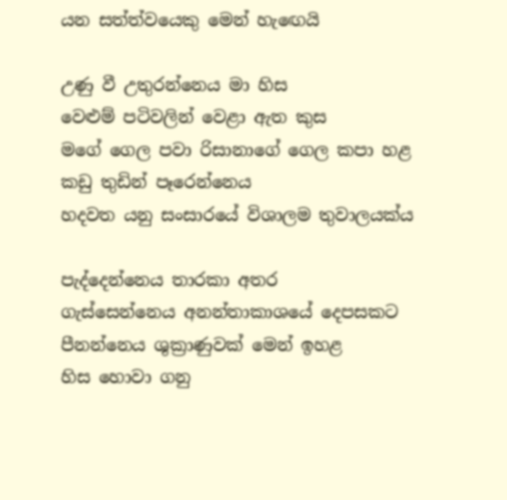යන සත්ත්වයෙකු මෙන් හැඟෙයි

උණු වී උතුරන්නෙය මා හිස
වෙළුම් පටිවලින් වෙළා ඇත කුස
මගේ ගෙල පවා රිසානාගේ ගෙල කපා හළ
කඩු තුඩින් පෑරෙන්නෙය
හදවත යනු සංසාරයේ විශාලම තුවාලයක්ය

පැද්දෙන්නෙය තාරකා අතර
ගැස්සෙන්නෙය අනන්තාකාශයේ දෙපසකට
පීනන්නෙය ශුක්‍රාණුවක් මෙන් ඉහළ
හිස හොවා ගනු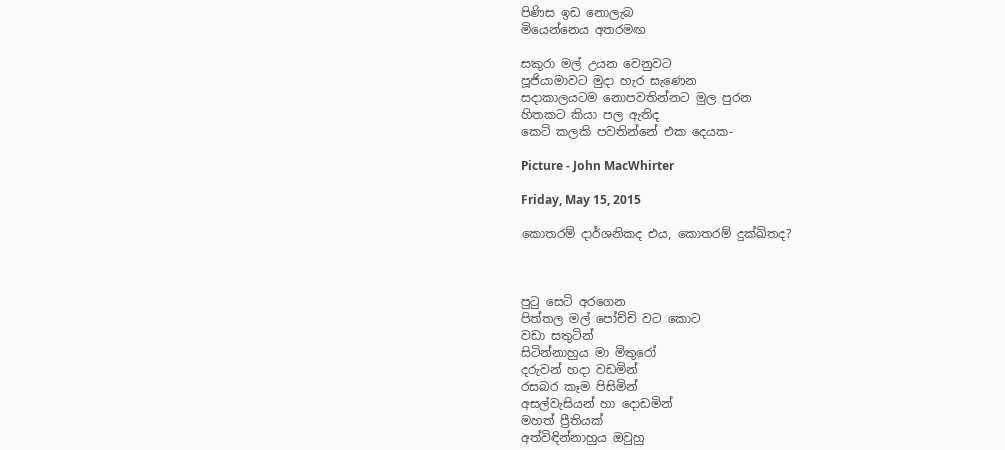පිණිස ඉඩ නොලැබ
මියෙන්නෙය අතරමඟ

සකුරා මල් උයන වෙනුවට
පූජියාමාවට මුදා හැර සැණෙන
සදාකාලයටම නොපවතින්නට මුල පුරන
හිතකට කියා පල ඇතිද
කෙටි කලකි පවතින්නේ එක දෙයක-

Picture - John MacWhirter

Friday, May 15, 2015

කොතරම් දාර්ශනිකද එය, කොතරම් දුක්ඛිතද?



පුටු සෙටි අරගෙන
පිත්තල මල් පෝච්චි වට කොට
වඩා සතුටින්
සිටින්නාහුය මා මිතුරෝ
දරුවන් හදා වඩමින්
රසබර කෑම පිසිමින්
අසල්වැසියන් හා දොඩමින්
මහත් ප්‍රීතියක්
අත්විඳින්නාහුය ඔවුහු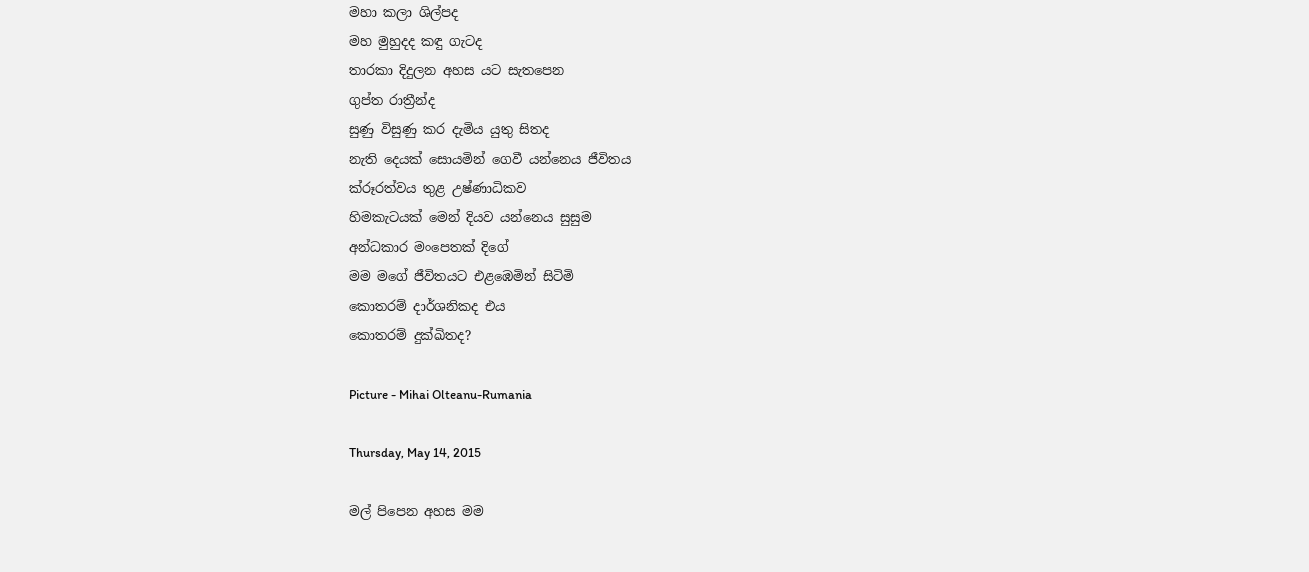මහා කලා ශිල්පද
මහ මුහුදද කඳු ගැටද
තාරකා දිදුලන අහස යට සැතපෙන
ගුප්ත රාත්‍රීන්ද
සුණු විසුණු කර දැමිය යුතු සිතද
නැති දෙයක් සොයමින් ගෙවී යන්නෙය ජීවිතය
ක්රූරත්වය තුළ උෂ්ණාධිකව
හිමකැටයක් මෙන් දියව යන්නෙය සුසුම
අන්ධකාර මංපෙතක් දිගේ
මම මගේ ජීවිතයට එළඹෙමින් සිටිමි
කොතරම් දාර්ශනිකද එය
කොතරම් දුක්ඛිතද?

Picture - Mihai Olteanu-Rumania

Thursday, May 14, 2015

මල් පිපෙන අහස මම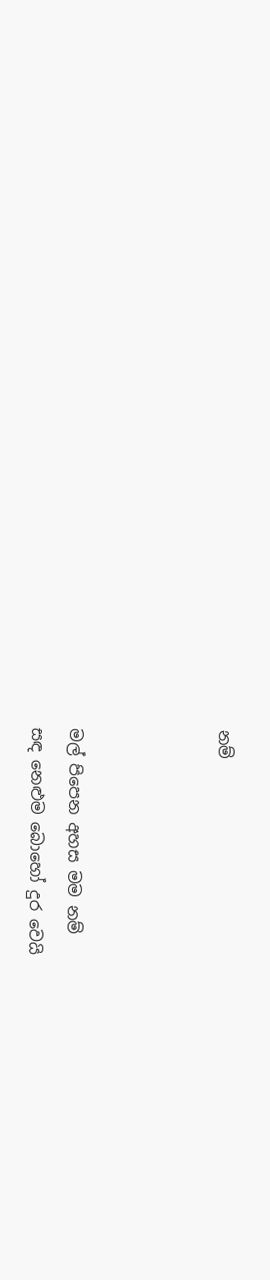නම්



මල් පිපෙන අහස මම නම්
සඳ නෙළුම බොහෝ දුර වෙයි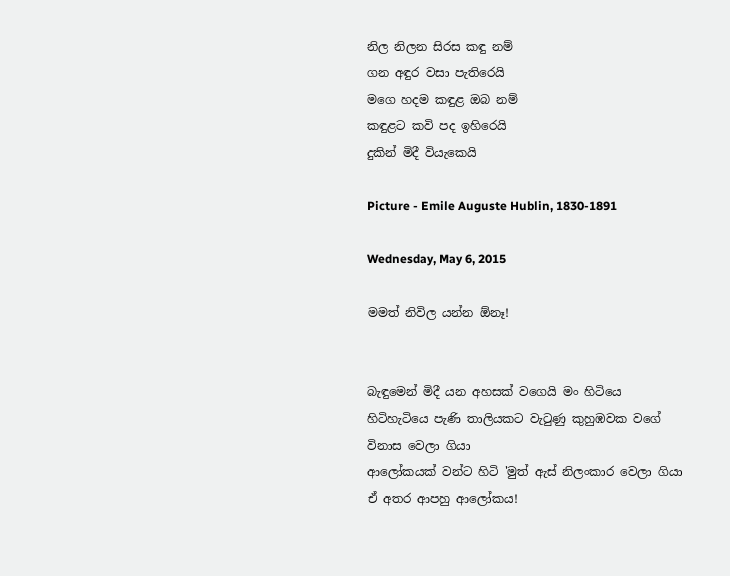නිල නිලන සිරස කඳු නම්
ගන අඳුර වසා පැතිරෙයි
මගෙ හදම කඳුළ ඔබ නම්
කඳුළට කවි පද ඉහිරෙයි
දුකින් මිදී වියැකෙයි

Picture - Emile Auguste Hublin, 1830-1891

Wednesday, May 6, 2015

මමත් නිවිල යන්න ඕනෑ!


බැඳුමෙන් මිදී යන අහසක් වගෙයි මං හිටියෙ
හිටිහැටියෙ පැණි තාලියකට වැටුණු කුහුඹවක වගේ විනාස වෙලා ගියා
ආලෝකයක් වන්ට හිටි 'මුත් ඇස් නිලංකාර වෙලා ගියා
ඒ අතර ආපහු ආලෝකය!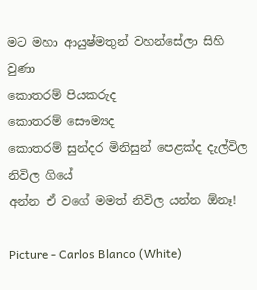මට මහා ආයුෂ්මතුන් වහන්සේලා සිහි වුණා
කොතරම් පියකරුද
කොතරම් සෞම්‍යද
කොතරම් සුන්දර මිනිසුන් පෙළක්ද දැල්විල නිවිල ගියේ
අන්න ඒ වගේ මමත් නිවිල යන්න ඕනෑ!

Picture - Carlos Blanco (White)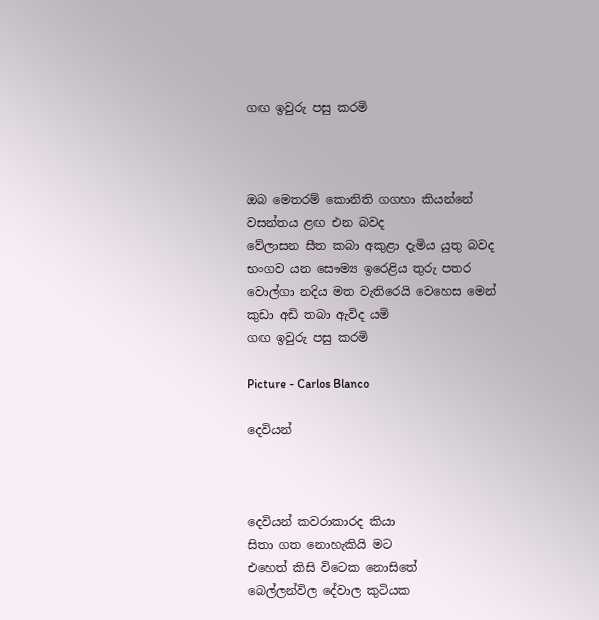ගඟ ඉවුරු පසු කරමි



ඔබ මෙතරම් කොනිති ගගහා කියන්නේ
වසන්තය ළඟ එන බවද
වේලාසන සීත කබා අකුළා දැමිය යුතු බවද
භංගව යන සෞම්‍ය ඉරෙළිය තුරු පතර
වොල්ගා නදිය මත වැතිරෙයි වෙහෙස මෙන්
කුඩා අඩි තබා ඇවිද යමි
ගඟ ඉවුරු පසු කරමි

Picture - Carlos Blanco

දෙවියන්



දෙවියන් කවරාකාරද කියා
සිතා ගත නොහැකියි මට
එහෙත් කිසි විටෙක නොසිතේ
බෙල්ලන්විල දේවාල කුටියක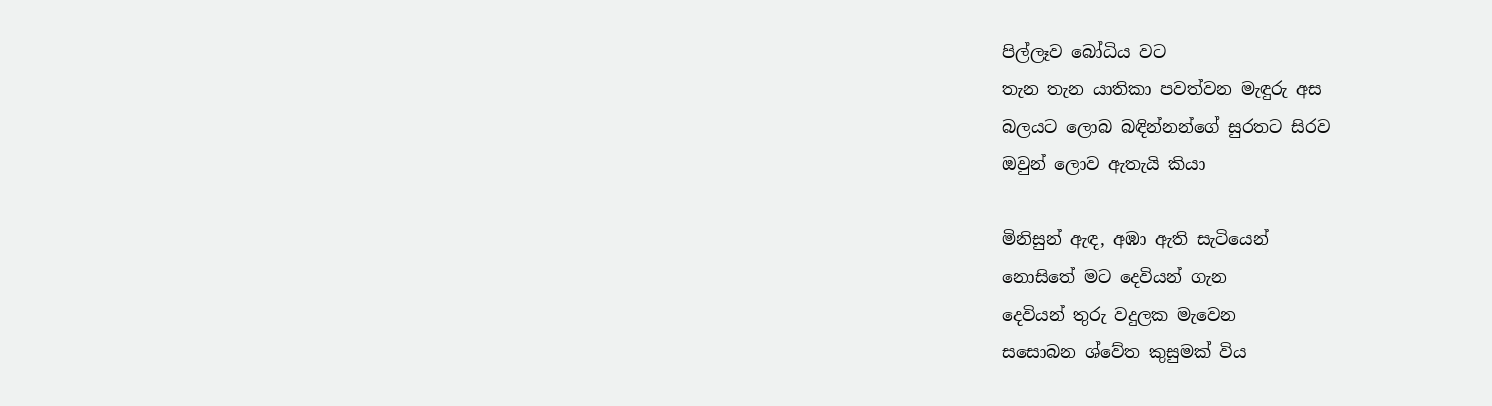පිල්ලෑව බෝධිය වට
තැන තැන යාතිකා පවත්වන මැඳුරු අස
බලයට ලොබ බඳින්නන්ගේ සුරතට සිරව
ඔවුන් ලොව ඇතැයි කියා

මිනිසුන් ඇඳ, අඹා ඇති සැටියෙන්
නොසිතේ මට දෙවියන් ගැන
දෙවියන් තුරු වදුලක මැවෙන
සසොබන ශ්වේත කුසුමක් විය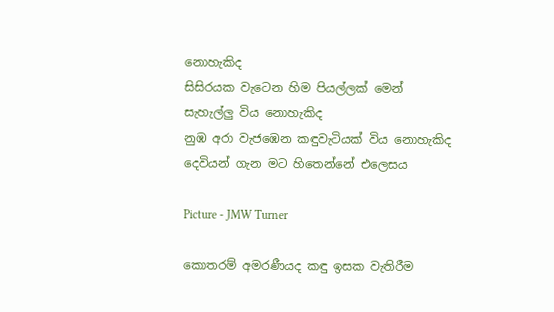නොහැකිද
සිසිරයක වැටෙන හිම පියල්ලක් මෙන්
සැහැල්ලු විය නොහැකිද
නුඹ අරා වැජඹෙන කඳුවැටියක් විය නොහැකිද
දෙවියන් ගැන මට හිතෙන්නේ එලෙසය

Picture - JMW Turner

කොතරම් අමරණීයද කඳු ඉසක වැතිරීම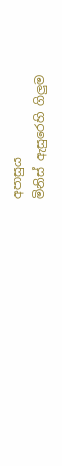අපාසුය
මිනිස් ඇසුරෙහි ගිලුම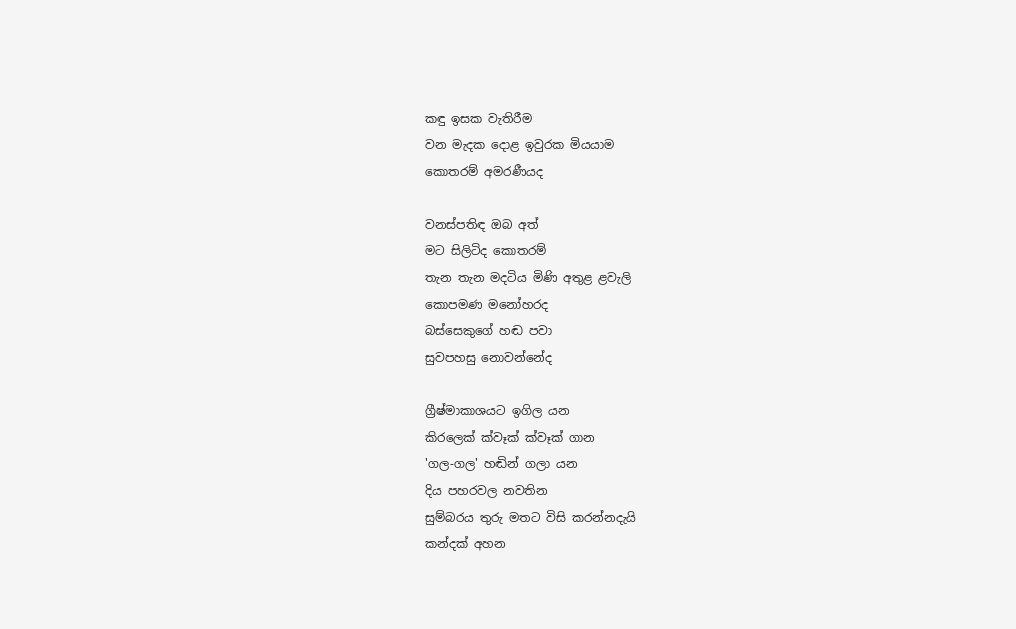කඳු ඉසක වැතිරීම
වන මැදක දොළ ඉවුරක මියයාම
කොතරම් අමරණීයද

වනස්පතිඳ ඔබ අත්
මට සිලිටිද කොතරම්
තැන තැන මදටිය මිණි අතුළ ළවැලි
කොපමණ මනෝහරද
බස්සෙකුගේ හඬ පවා
සුවපහසු නොවන්නේද

ග්‍රීෂ්මාකාශයට ඉගිල යන
කිරලෙක් ක්වෑක් ක්වෑක් ගාන
'ගල-ගල' හඬින් ගලා යන
දිය පහරවල නවතින
සුම්බරය තුරු මතට විසි කරන්නදැයි
කන්දක් අහන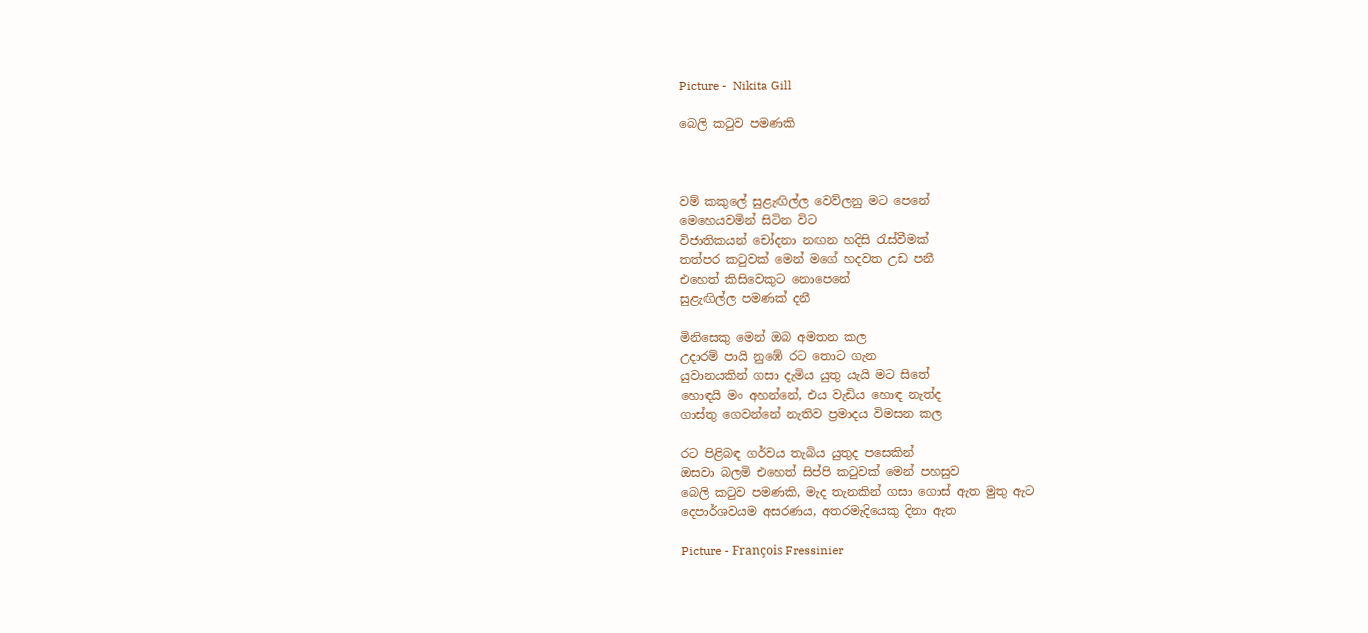Picture -  Nikita Gill

බෙලි කටුව පමණකි



වම් කකුලේ සුළැඟිල්ල වෙව්ලනු මට පෙනේ
මෙහෙයවමින් සිටින විට
විජාතිකයන් චෝදනා නඟන හදිසි රැස්වීමක්
තත්පර කටුවක් මෙන් මගේ හදවත උඩ පනී
එහෙත් කිසිවෙකුට නොපෙනේ
සුළැඟිල්ල පමණක් දනී

මිනිසෙකු මෙන් ඔබ අමතන කල
උදාරම් පායි නුඹේ රට තොට ගැන
යුවානයකින් ගසා දැමිය යුතු යැයි මට සිතේ
හොඳයි මං අහන්නේ, එය වැඩිය හොඳ නැත්ද
ගාස්තු ගෙවන්නේ නැතිව ප්‍රමාදය විමසන කල

රට පිළිබඳ ගර්වය තැබිය යුතුද පසෙකින්
ඔසවා බලමි එහෙත් සිප්පි කටුවක් මෙන් පහසුව
බෙලි කටුව පමණකි, මැද තැනකින් ගසා ගොස් ඇත මුතු ඇට
දෙපාර්ශවයම අසරණය, අතරමැදියෙකු දිනා ඇත

Picture - François Fressinier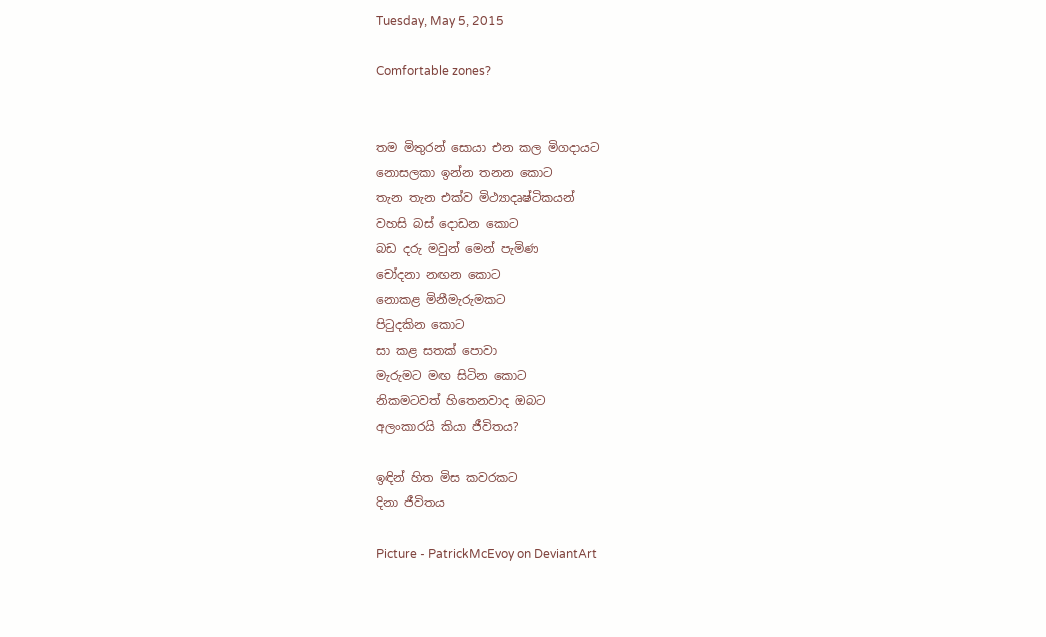Tuesday, May 5, 2015

Comfortable zones?


තම මිතුරන් සොයා එන කල මිගදායට
නොසලකා ඉන්න තනන කොට
තැන තැන එක්ව මිථ්‍යාදෘෂ්ටිකයන්
වහසි බස් දොඩන කොට
බඩ දරු මවුන් මෙන් පැමිණ
චෝදනා නඟන කොට
නොකළ මිනීමැරුමකට
පිටුදකින කොට
සා කළ සතක් පොවා
මැරුමට මඟ සිටින කොට
නිකමටවත් හිතෙනවාද ඔබට
අලංකාරයි කියා ජීවිතය?

ඉඳින් හිත මිස කවරකට
දිනා ජීවිතය

Picture - PatrickMcEvoy on DeviantArt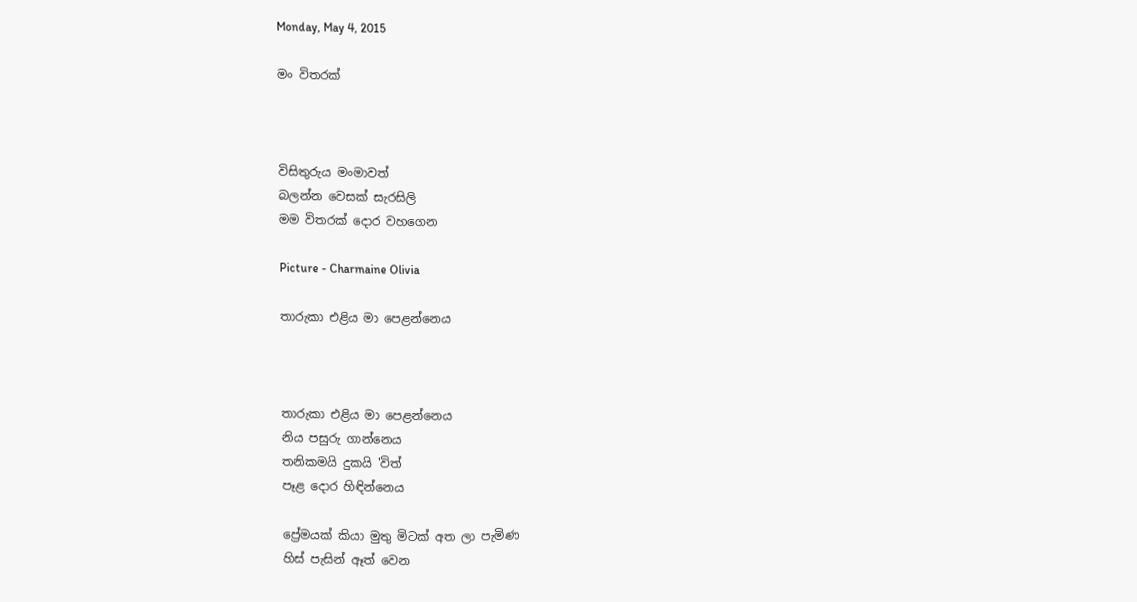Monday, May 4, 2015

මං විතරක්



විසිතුරුය මංමාවත්
බලන්න වෙසක් සැරසිලි
මම විතරක් දොර වහගෙන

Picture - Charmaine Olivia

තාරුකා එළිය මා පෙළන්නෙය



තාරුකා එළිය මා පෙළන්නෙය
නිය පසුරු ගාන්නෙය
තනිකමයි දුකයි 'විත්
පෑළ දොර හිඳින්නෙය

ප්‍රේමයක් කියා මුතු මිටක් අත ලා පැමිණ
හිස් පැසින් ඈත් වෙන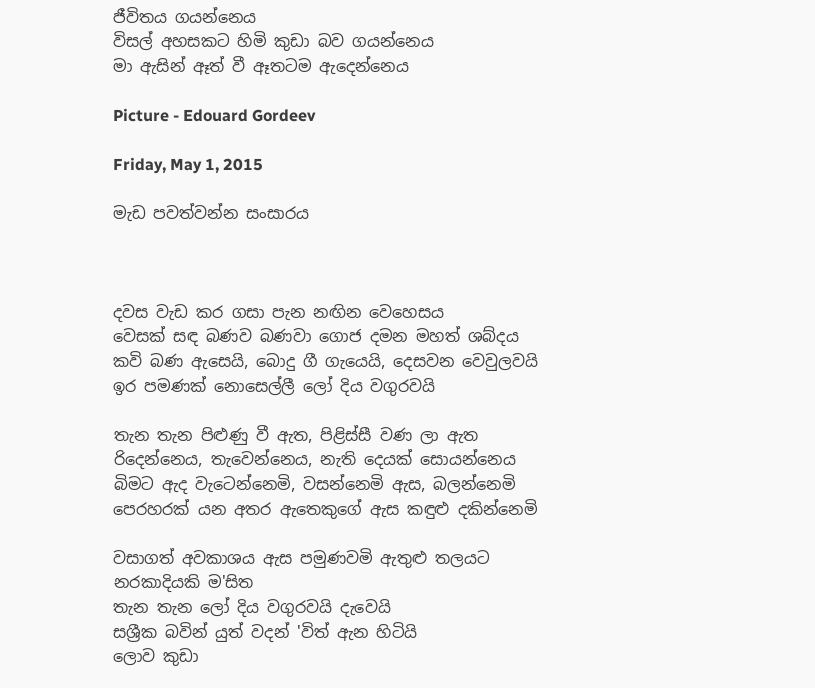ජීවිතය ගයන්නෙය
විසල් අහසකට හිමි කුඩා බව ගයන්නෙය
මා ඇසින් ඈත් වී ඈතටම ඇදෙන්නෙය

Picture - Edouard Gordeev

Friday, May 1, 2015

මැඩ පවත්වන්න සංසාරය



දවස වැඩ කර ගසා පැන නඟින වෙහෙසය
වෙසක් සඳ බණව බණවා ගොජ දමන මහත් ශබ්දය
කවි බණ ඇසෙයි, බොදු ගී ගැයෙයි, දෙසවන වෙවුලවයි
ඉර පමණක් නොසෙල්ලී ලෝ දිය වගුරවයි

තැන තැන පිළුණු වී ඇත, පිළිස්සී වණ ලා ඇත
රිදෙන්නෙය, තැවෙන්නෙය, නැති දෙයක් සොයන්නෙය
බිමට ඇද වැටෙන්නෙමි, වසන්නෙමි ඇස, බලන්නෙමි
පෙරහරක් යන අතර ඇතෙකුගේ ඇස කඳුළු දකින්නෙමි

වසාගත් අවකාශය ඇස පමුණවමි ඇතුළු තලයට
නරකාදියකි ම'සිත
තැන තැන ලෝ දිය වගුරවයි දැවෙයි
සශ්‍රීක බවින් යුත් වදන් 'විත් ඇන හිටියි
ලොව කුඩා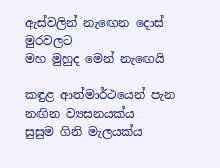ඇස්වලින් නැඟෙන දොස් මුරවලට
මහ මුහුද මෙන් නැඟෙයි

කඳුළ ආත්මාර්ථයෙන් පැන නඟින ව්‍යසනයක්ය
සුසුම ගිනි මැලයක්ය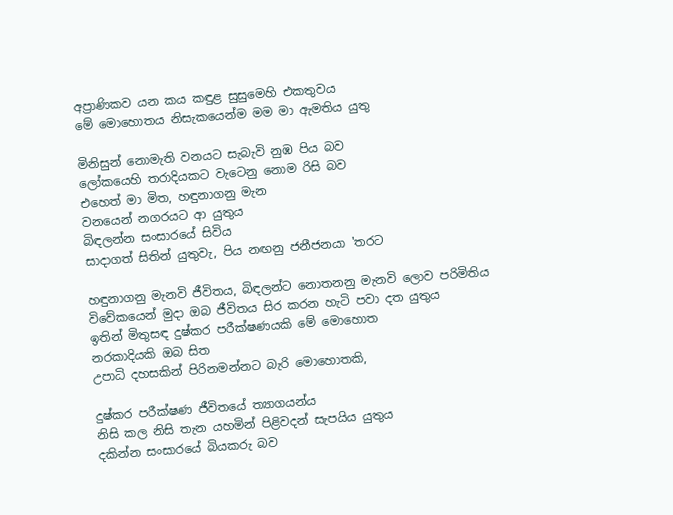අප්‍රාණිකව යන කය කඳුළ සුසුමෙහි එකතුවය
මේ මොහොතය නිසැකයෙන්ම මම මා ඇමතිය යුතු

මිනිසුන් නොමැති වනයට සැබැවි නුඹ පිය බව
ලෝකයෙහි තරාදියකට වැටෙනු නොම රිසි බව
එහෙත් මා මිත, හඳුනාගනු මැන
වනයෙන් නගරයට ආ යුතුය
බිඳලන්න සංසාරයේ සිවිය
සාදාගත් සිතින් යුතුවැ, පිය නඟනු ජනීජනයා 'තරට

හඳුනාගනු මැනවි ජීවිතය, බිඳලන්ට නොතනනු මැනවි ලොව පරිමිතිය
විවේකයෙන් මුදා ඔබ ජීවිතය සිර කරන හැටි පවා දත යුතුය
ඉතින් මිතුසඳ දුෂ්කර පරීක්ෂණයකි මේ මොහොත
නරකාදියකි ඔබ සිත
උපාධි දහසකින් පිරිනමන්නට බැරි මොහොතකි,

දුෂ්කර පරීක්ෂණ ජීවිතයේ ත්‍යාගයන්ය
නිසි කල නිසි තැන යහමින් පිළිවදන් සැපයිය යුතුය
දකින්න සංසාරයේ බියකරු බව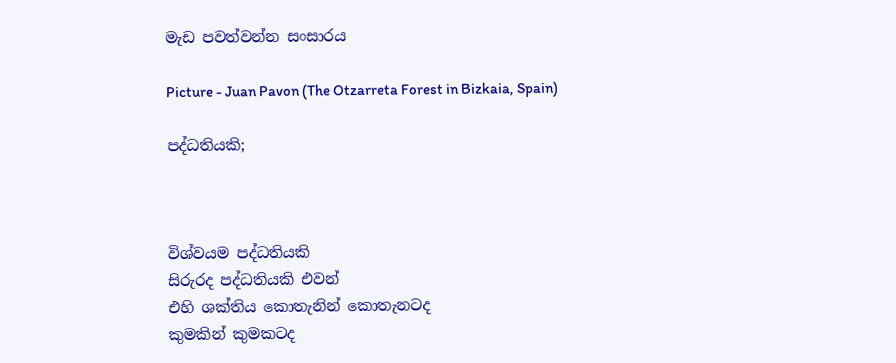මැඩ පවත්වන්න සංසාරය

Picture - Juan Pavon (The Otzarreta Forest in Bizkaia, Spain)

පද්ධතියකි;



විශ්වයම පද්ධතියකි
සිරුරද පද්ධතියකි එවන්
එහි ශක්තිය කොතැනින් කොතැනටද
කුමකින් කුමකටද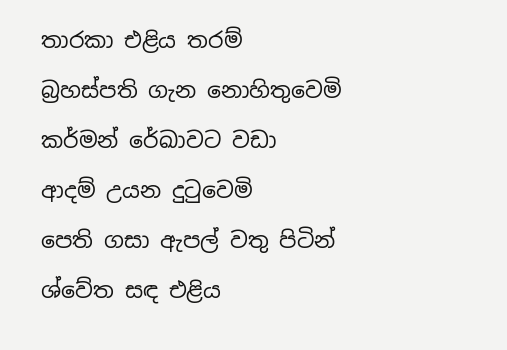තාරකා එළිය තරම්
බ්‍රහස්පති ගැන නොහිතුවෙමි
කර්මන් රේඛාවට වඩා
ආදම් උයන දුටුවෙමි
පෙති ගසා ඇපල් වතු පිටින්
ශ්වේත සඳ එළිය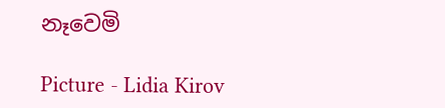නෑවෙමි

Picture - Lidia Kirov